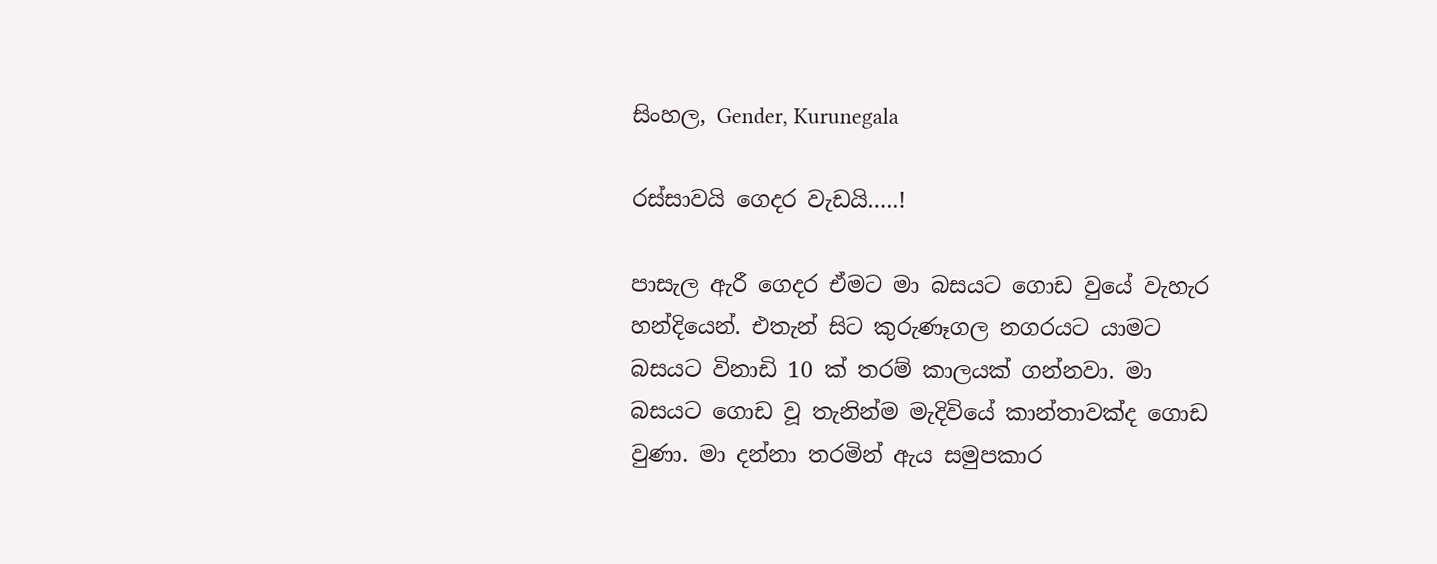සිංහල, Gender, Kurunegala

රස්සාවයි ගෙදර වැඩයි…..!

පාසැල ඇරී ගෙදර ඒමට මා බසයට ගොඩ වුයේ වැහැර හන්දියෙන්. එතැන් සිට කුරුණෑගල නගරයට යාමට බසයට විනාඩි 10 ක් තරම් කාලයක් ගන්නවා. මා බසයට ගොඩ වූ තැනින්ම මැදිවියේ කාන්තාවක්ද ගොඩ වුණා. මා දන්නා තරමින් ඇය සමුපකාර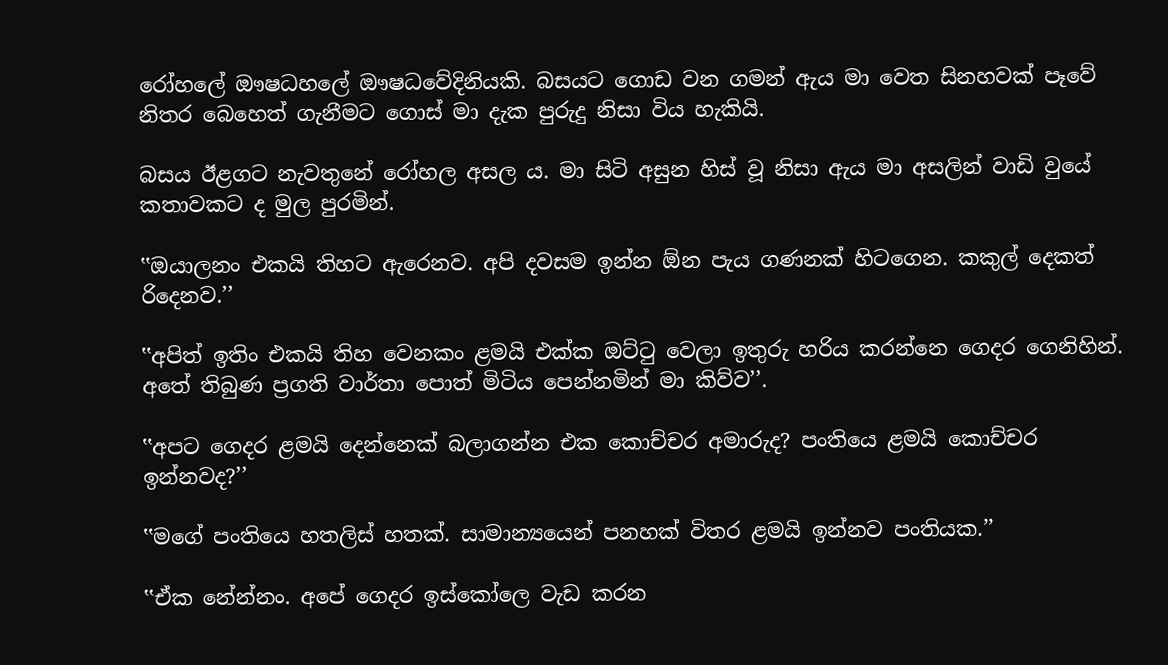රෝහලේ ඖෂධහලේ ඖෂධවේදිනියකි. බසයට ගොඩ වන ගමන් ඇය මා වෙත සිනහවක් පෑවේ නිතර බෙහෙත් ගැනීමට ගොස් මා දැක පුරුදු නිසා විය හැකියි.

බසය ඊළගට නැවතුනේ රෝහල අසල ය. මා සිටි අසුන හිස් වූ නිසා ඇය මා අසලින් වාඩි වුයේ කතාවකට ද මුල පුරමින්.

‛‛ඔයාලනං එකයි තිහට ඇරෙනව. අපි දවසම ඉන්න ඕන පැය ගණනක් හිටගෙන. කකුල් දෙකත් රිදෙනව.’’

‛‛අපිත් ඉතිං එකයි තිහ වෙනකං ළමයි එක්ක ඔට්ටු වෙලා ඉතුරු හරිය කරන්නෙ ගෙදර ගෙනිහින්. අතේ තිබුණ ප්‍රගති වාර්තා පොත් මිටිය පෙන්නමින් මා කිව්ව’’.

‛‛අපට ගෙදර ළමයි දෙන්නෙක් බලාගන්න එක කොච්චර අමාරුද? පංතියෙ ළමයි කොච්චර ඉන්නවද?’’

‛‛මගේ පංතියෙ හතලිස් හතක්. සාමාන්‍යයෙන් පනහක් විතර ළමයි ඉන්නව පංතියක.’’

‛‛ඒක නේන්නං. අපේ ගෙදර ඉස්කෝලෙ වැඩ කරන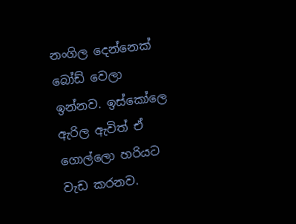නංගිල දෙන්නෙක් බෝඩ් වෙලා ඉන්නව. ඉස්කෝලෙ ඇරිල ඇවිත් ඒ ගොල්ලො හරියට වැඩ කරනව.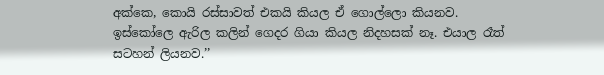අක්කෙ, කොයි රස්සාවත් එකයි කියල ඒ ගොල්ලො කියනව. ඉස්කෝලෙ ඇරිල කලින් ගෙදර ගියා කියල නිදහසක් නෑ. එයාල රෑත් සටහන් ලියනව.’’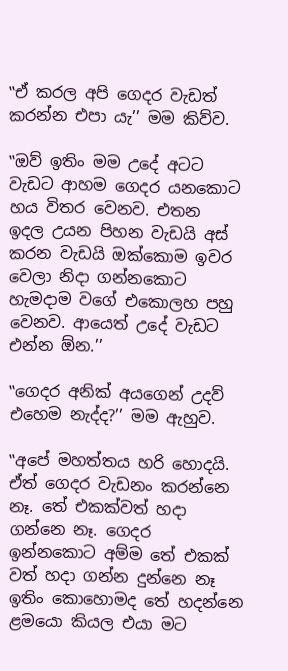‛‛ඒ කරල අපි ගෙදර වැඩත් කරන්න එපා යැ’’ මම කිව්ව.

‛‛ඔව් ඉතිං මම උදේ අටට වැඩට ආහම ගෙදර යනකොට හය විතර වෙනව. එතන ඉදල උයන පිහන වැඩයි අස් කරන වැඩයි ඔක්කොම ඉවර වෙලා නිදා ගන්නකොට හැමදාම වගේ එකොලහ පහු වෙනව. ආයෙත් උදේ වැඩට එන්න ඕන.’’

‛‛ගෙදර අනික් අයගෙන් උදව් එහෙම නැද්ද?’’ මම ඇහුව.

‛‛අපේ මහත්තය හරි හොදයි. ඒත් ගෙදර වැඩනං කරන්නෙ නෑ. තේ එකක්වත් හදා ගන්නෙ නෑ. ගෙදර ඉන්නකොට අම්ම තේ එකක් වත් හදා ගන්න දුන්නෙ නෑ ඉතිං කොහොමද තේ හදන්නෙ ළමයො කියල එයා මට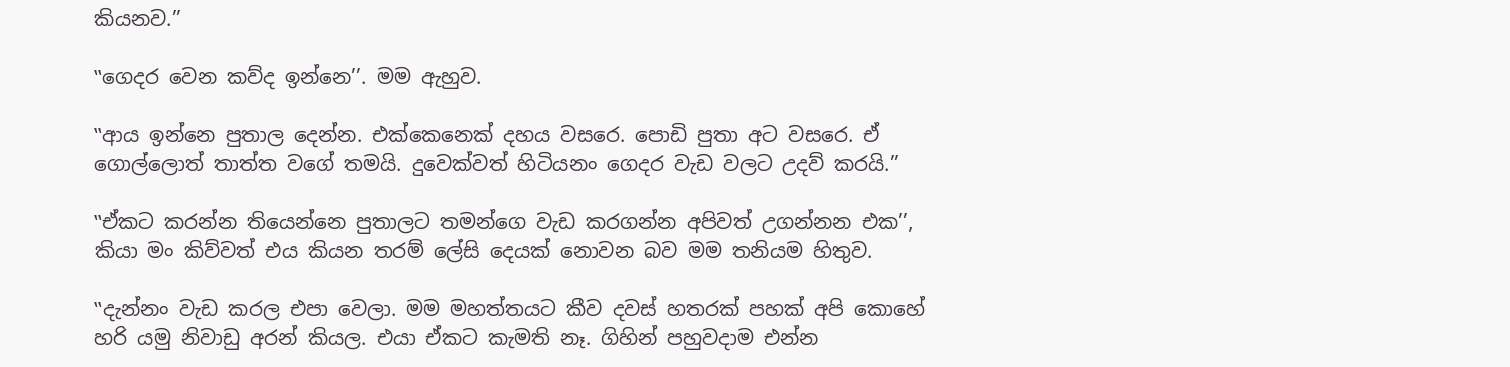කියනව.’’

‛‛ගෙදර වෙන කව්ද ඉන්නෙ’’. මම ඇහුව.

‛‛ආය ඉන්නෙ පුතාල දෙන්න. එක්කෙනෙක් දහය වසරෙ. පොඩි පුතා අට වසරෙ. ඒ ගොල්ලොත් තාත්ත වගේ තමයි. දුවෙක්වත් හිටියනං ගෙදර වැඩ වලට උදව් කරයි.’’

‛‛ඒකට කරන්න තියෙන්නෙ පුතාලට තමන්ගෙ වැඩ කරගන්න අපිවත් උගන්නන එක’’, කියා මං කිව්වත් එය කියන තරම් ලේසි දෙයක් නොවන බව මම තනියම හිතුව.

‛‛දැන්නං වැඩ කරල එපා වෙලා. මම මහත්තයට කීව දවස් හතරක් පහක් අපි කොහේ හරි යමු නිවාඩු අරන් කියල. එයා ඒකට කැමති නෑ. ගිහින් පහුවදාම එන්න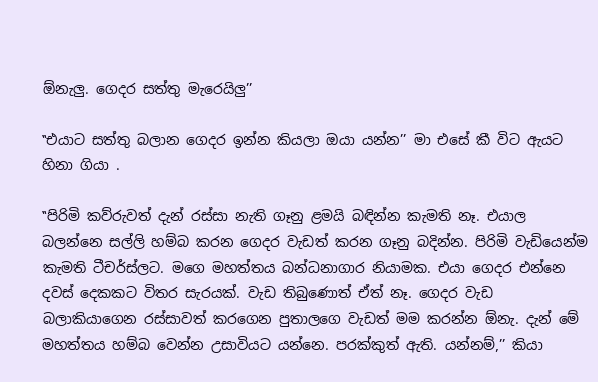ඕනැලු. ගෙදර සත්තු මැරෙයිලු’’

‛‛එයාට සත්තු බලාන ගෙදර ඉන්න කියලා ඔයා යන්න’’ මා එසේ කී විට ඇයට හිනා ගියා .

‛‛පිරිමි කව්රුවත් දැන් රස්සා නැති ගෑනු ළමයි බඳින්න කැමති නෑ. එයාල බලන්නෙ සල්ලි හම්බ කරන ගෙදර වැඩත් කරන ගෑනු බදින්න. පිරිමි වැඩියෙන්ම කැමති ටීචර්ස්ලට. මගෙ මහත්තය බන්ධනාගාර නියාමක. එයා ගෙදර එන්නෙ දවස් දෙකකට විතර සැරයක්. වැඩ තිබුණොත් ඒත් නෑ. ගෙදර වැඩ බලාකියාගෙන රස්සාවත් කරගෙන පුතාලගෙ වැඩත් මම කරන්න ඕනැ. දැන් මේ මහත්තය හම්බ වෙන්න උසාවියට යන්නෙ. පරක්කුත් ඇති. යන්නම්,’’ කියා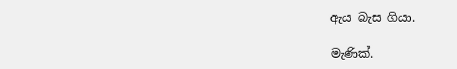ඇය බැස ගියා.

මැණික්.